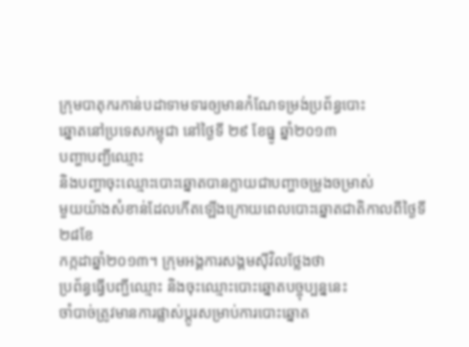ក្រុមបាតុករកាន់បដាទាមទារឲ្យមានកំណែទម្រង់ប្រព័ន្ធបោះ
ឆ្នោតនៅប្រទេសកម្ពុជា នៅថ្ងៃទី ២៩ ខែធ្នូ ឆ្នាំ២០១៣
បញ្ហាបញ្ជីឈ្មោះ
និងបញ្ហាចុះឈ្មោះបោះឆ្នោតបានក្លាយជាបញ្ហាចម្រូងចម្រាស់
មួយយ៉ាងសំខាន់ដែលកើតឡើងក្រោយពេលបោះឆ្នោតជាតិកាលពីថ្ងៃទី២៨ខែ
កក្កដាឆ្នាំ២០១៣។ ក្រុមអង្គការសង្គមស៊ីវិលថ្លែងថា
ប្រព័ន្ធធ្វើបញ្ជីឈ្មោះ និងចុះឈ្មោះបោះឆ្នោតបច្ចុប្បន្ននេះ
ចាំបាច់ត្រូវមានការផ្លាស់ប្តូរសម្រាប់ការបោះឆ្នោត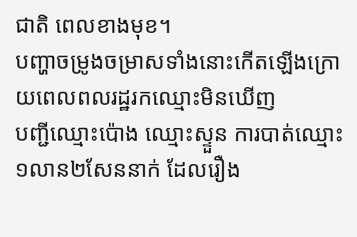ជាតិ ពេលខាងមុខ។
បញ្ហាចម្រូងចម្រាសទាំងនោះកើតឡើងក្រោយពេលពលរដ្ឋរកឈ្មោះមិនឃើញ
បញ្ជីឈ្មោះប៉ោង ឈ្មោះស្ទួន ការបាត់ឈ្មោះ១លាន២សែននាក់ ដែលរឿង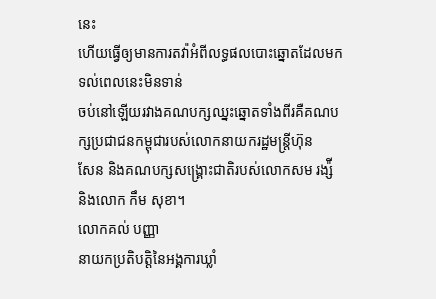នេះ
ហើយធ្វើឲ្យមានការតវ៉ាអំពីលទ្ធផលបោះឆ្នោតដែលមកទល់ពេលនេះមិនទាន់
ចប់នៅឡើយរវាងគណបក្សឈ្នះឆ្នោតទាំងពីរគឺគណបក្សប្រជាជនកម្ពុជារបស់លោកនាយករដ្ឋមន្ត្រីហ៊ុន
សែន និងគណបក្សសង្គ្រោះជាតិរបស់លោកសម រង្ស៉ី និងលោក កឹម សុខា។
លោកគល់ បញ្ញា
នាយកប្រតិបត្តិនៃអង្គការឃ្លាំ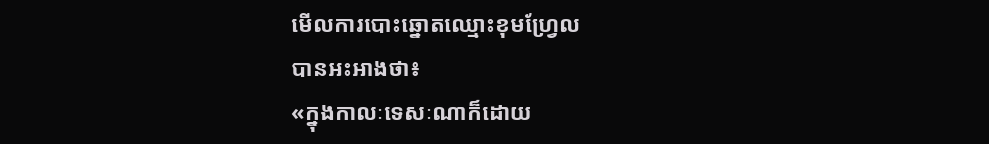មើលការបោះឆ្នោតឈ្មោះខុមហ្រ្វែល
បានអះអាងថា៖
«ក្នុងកាលៈទេសៈណាក៏ដោយ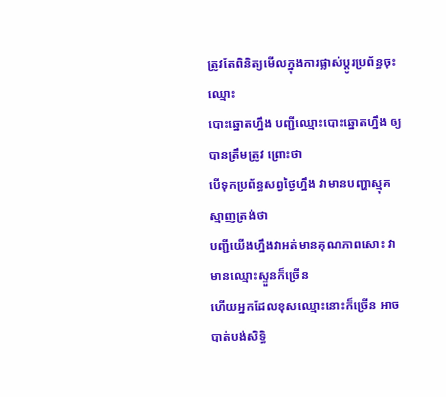ត្រូវតែពិនិត្យមើលក្នុងការផ្លាស់ប្តូរប្រព័ន្ធចុះឈ្មោះ
បោះឆ្នោតហ្នឹង បញ្ជីឈ្មោះបោះឆ្នោតហ្នឹង ឲ្យបានត្រឹមត្រូវ ព្រោះថា
បើទុកប្រព័ន្ធសព្វថ្ងៃហ្នឹង វាមានបញ្ហាស្មុគស្មាញត្រង់ថា
បញ្ជីយើងហ្នឹងវាអត់មានគុណភាពសោះ វាមានឈ្មោះស្ទួនក៏ច្រើន
ហើយអ្នកដែលខុសឈ្មោះនោះក៏ច្រើន អាចបាត់បង់សិទ្ធិ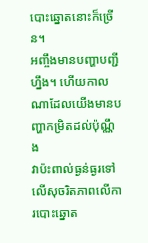បោះឆ្នោតនោះក៏ច្រើន។
អញ្ចឹងមានបញ្ហាបញ្ជីហ្នឹង។ ហើយកាលណាដែលយើងមានបញ្ហាកម្រិតដល់ប៉ុណ្ណឹង
វាប៉ះពាល់ធ្ងន់ធ្ងរទៅលើសុចរិតភាពលើការបោះឆ្នោត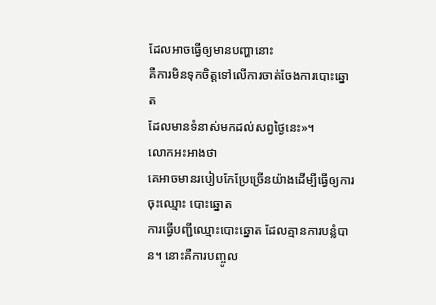ដែលអាចធ្វើឲ្យមានបញ្ហានោះ
គឺការមិនទុកចិត្តទៅលើការចាត់ចែងការបោះឆ្នោត
ដែលមានទំនាស់មកដល់សព្វថ្ងៃនេះ»។
លោកអះអាងថា
គេអាចមានរបៀបកែប្រែច្រើនយ៉ាងដើម្បីធ្វើឲ្យការចុះឈ្មោះ បោះឆ្នោត
ការធ្វើបញ្ជីឈ្មោះបោះឆ្នោត ដែលគ្មានការបន្លំបាន។ នោះគឺការបញ្ចូល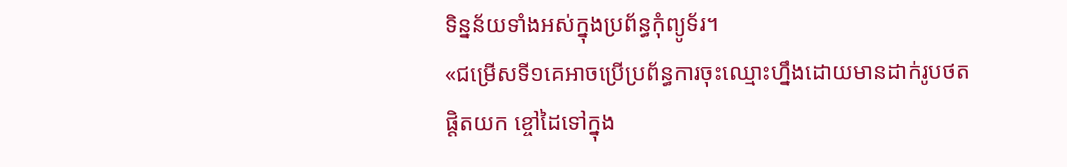ទិន្នន័យទាំងអស់ក្នុងប្រព័ន្ធកុំព្យូទ័រ។
«ជម្រើសទី១គេអាចប្រើប្រព័ន្ធការចុះឈ្មោះហ្នឹងដោយមានដាក់រូបថត
ផ្តិតយក ខ្ចៅដៃទៅក្នុង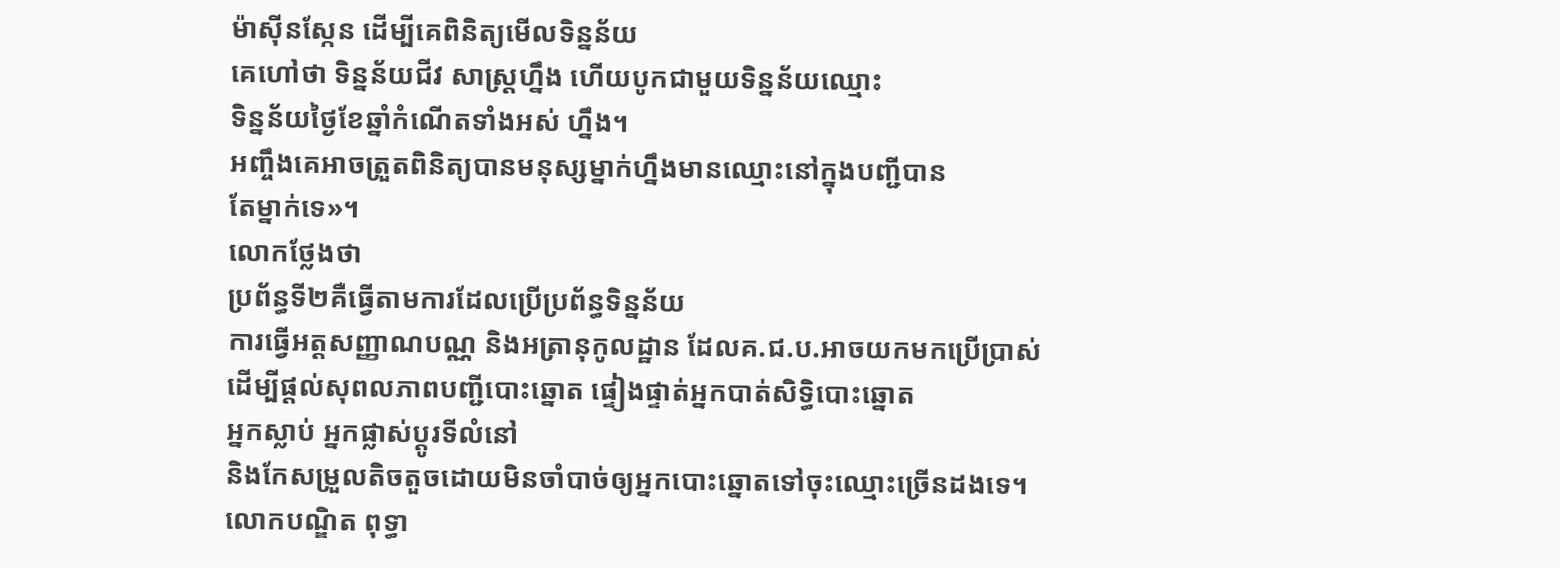ម៉ាស៊ីនស្កែន ដើម្បីគេពិនិត្យមើលទិន្នន័យ
គេហៅថា ទិន្នន័យជីវ សាស្ត្រហ្នឹង ហើយបូកជាមួយទិន្នន័យឈ្មោះ
ទិន្នន័យថ្ងៃខែឆ្នាំកំណើតទាំងអស់ ហ្នឹង។
អញ្ចឹងគេអាចត្រួតពិនិត្យបានមនុស្សម្នាក់ហ្នឹងមានឈ្មោះនៅក្នុងបញ្ជីបាន
តែម្នាក់ទេ»។
លោកថ្លែងថា
ប្រព័ន្ធទី២គឺធ្វើតាមការដែលប្រើប្រព័ន្ធទិន្នន័យ
ការធ្វើអត្តសញ្ញាណបណ្ណ និងអត្រានុកូលដ្ឋាន ដែលគ.ជ.ប.អាចយកមកប្រើប្រាស់
ដើម្បីផ្តល់សុពលភាពបញ្ជីបោះឆ្នោត ផ្ទៀងផ្ទាត់អ្នកបាត់សិទ្ធិបោះឆ្នោត
អ្នកស្លាប់ អ្នកផ្លាស់ប្តូរទីលំនៅ
និងកែសម្រួលតិចតួចដោយមិនចាំបាច់ឲ្យអ្នកបោះឆ្នោតទៅចុះឈ្មោះច្រើនដងទេ។
លោកបណ្ឌិត ពុទ្ធា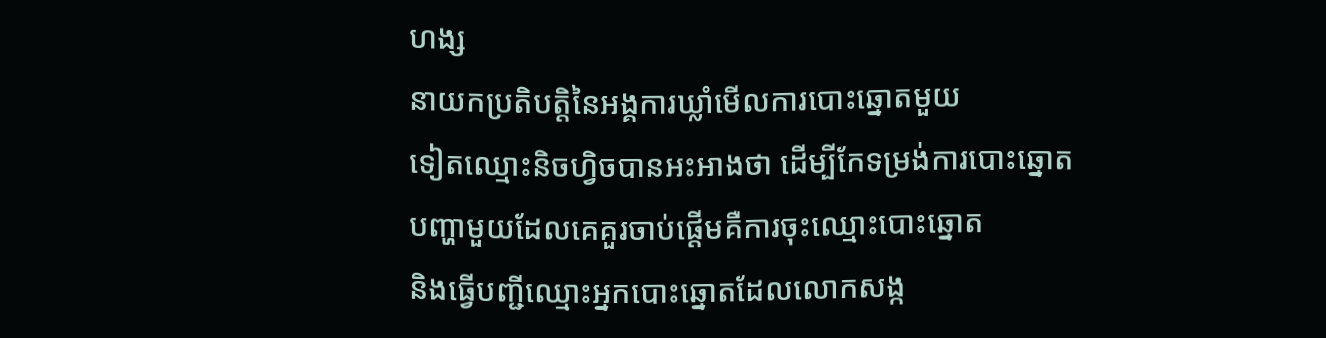ហង្ស
នាយកប្រតិបត្តិនៃអង្គការឃ្លាំមើលការបោះឆ្នោតមួយ
ទៀតឈ្មោះនិចហ្វិចបានអះអាងថា ដើម្បីកែទម្រង់ការបោះឆ្នោត
បញ្ហាមួយដែលគេគួរចាប់ផ្តើមគឺការចុះឈ្មោះបោះឆ្នោត
និងធ្វើបញ្ជីឈ្មោះអ្នកបោះឆ្នោតដែលលោកសង្ក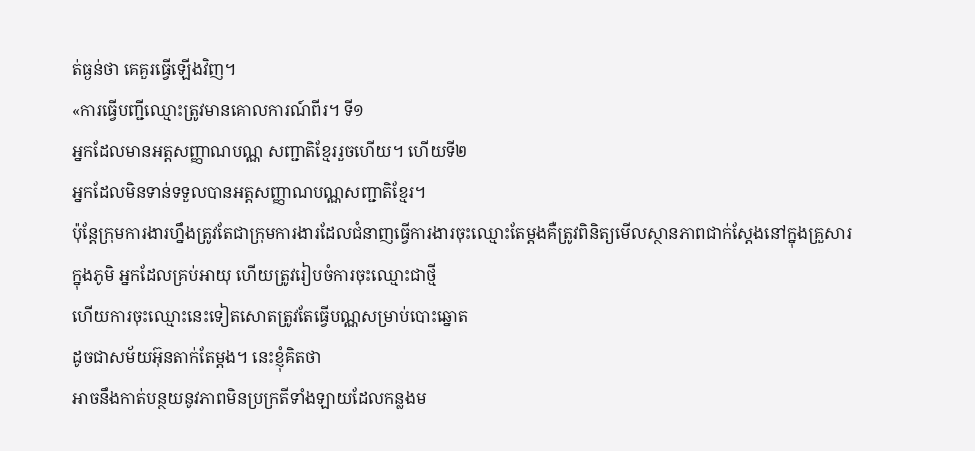ត់ធ្ងន់ថា គេគួរធ្វើឡើងវិញ។
«ការធ្វើបញ្ជីឈ្មោះត្រូវមានគោលការណ៍ពីរ។ ទី១
អ្នកដែលមានអត្តសញ្ញាណបណ្ណ សញ្ជាតិខ្មែររួចហើយ។ ហើយទី២
អ្នកដែលមិនទាន់ទទួលបានអត្តសញ្ញាណបណ្ណសញ្ជាតិខ្មែរ។
ប៉ុន្តែក្រុមការងារហ្នឹងត្រូវតែជាក្រុមការងារដែលជំនាញធ្វើការងារចុះឈ្មោះតែម្តងគឺត្រូវពិនិត្យមើលស្ថានភាពជាក់ស្តែងនៅក្នុងគ្រួសារ
ក្នុងភូមិ អ្នកដែលគ្រប់អាយុ ហើយត្រូវរៀបចំការចុះឈ្មោះជាថ្មី
ហើយការចុះឈ្មោះនេះទៀតសោតត្រូវតែធ្វើបណ្ណសម្រាប់បោះឆ្នោត
ដូចជាសម័យអ៊ុនតាក់តែម្តង។ នេះខ្ញុំគិតថា
អាចនឹងកាត់បន្ថយនូវភាពមិនប្រក្រតីទាំងឡាយដែលកន្លងម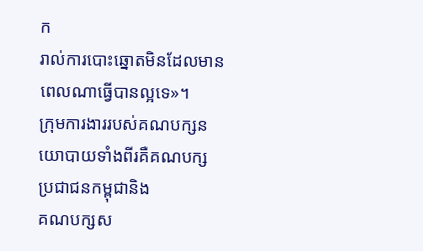ក
រាល់ការបោះឆ្នោតមិនដែលមានពេលណាធ្វើបានល្អទេ»។
ក្រុមការងាររបស់គណបក្សនយោបាយទាំងពីរគឺគណបក្សប្រជាជនកម្ពុជានិង
គណបក្សស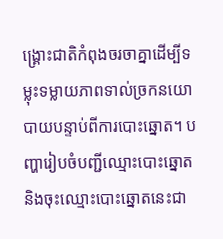ង្គ្រោះជាតិកំពុងចរចាគ្នាដើម្បីទម្លុះទម្លាយភាពទាល់ច្រកនយោ
បាយបន្ទាប់ពីការបោះឆ្នោត។ បញ្ហារៀបចំបញ្ជីឈ្មោះបោះឆ្នោត
និងចុះឈ្មោះបោះឆ្នោតនេះជា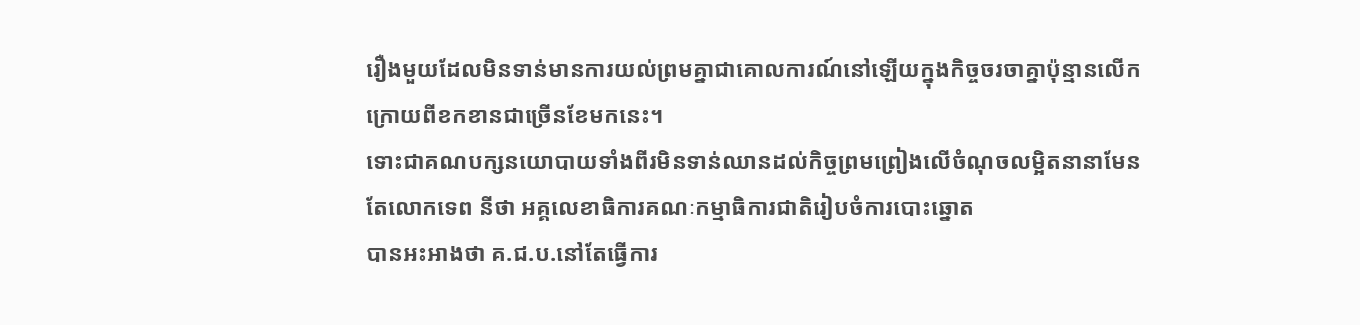រឿងមួយដែលមិនទាន់មានការយល់ព្រមគ្នាជាគោលការណ៍នៅឡើយក្នុងកិច្ចចរចាគ្នាប៉ុន្មានលើក
ក្រោយពីខកខានជាច្រើនខែមកនេះ។
ទោះជាគណបក្សនយោបាយទាំងពីរមិនទាន់ឈានដល់កិច្ចព្រមព្រៀងលើចំណុចលម្អិតនានាមែន
តែលោកទេព នីថា អគ្គលេខាធិការគណៈកម្មាធិការជាតិរៀបចំការបោះឆ្នោត
បានអះអាងថា គ.ជ.ប.នៅតែធ្វើការ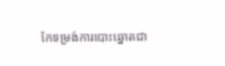កែទម្រង់ការបោះឆ្នោតជា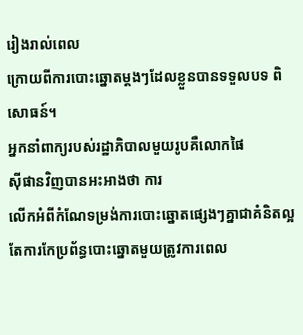រៀងរាល់ពេល
ក្រោយពីការបោះឆ្នោតម្តងៗដែលខ្លួនបានទទួលបទ ពិសោធន៍។
អ្នកនាំពាក្យរបស់រដ្ឋាភិបាលមួយរូបគឺលោកផៃ
ស៊ីផានវិញបានអះអាងថា ការ
លើកអំពីកំណែទម្រង់ការបោះឆ្នោតផ្សេងៗគ្នាជាគំនិតល្អ
តែការកែប្រព័ន្ធបោះឆ្នោតមួយត្រូវការពេល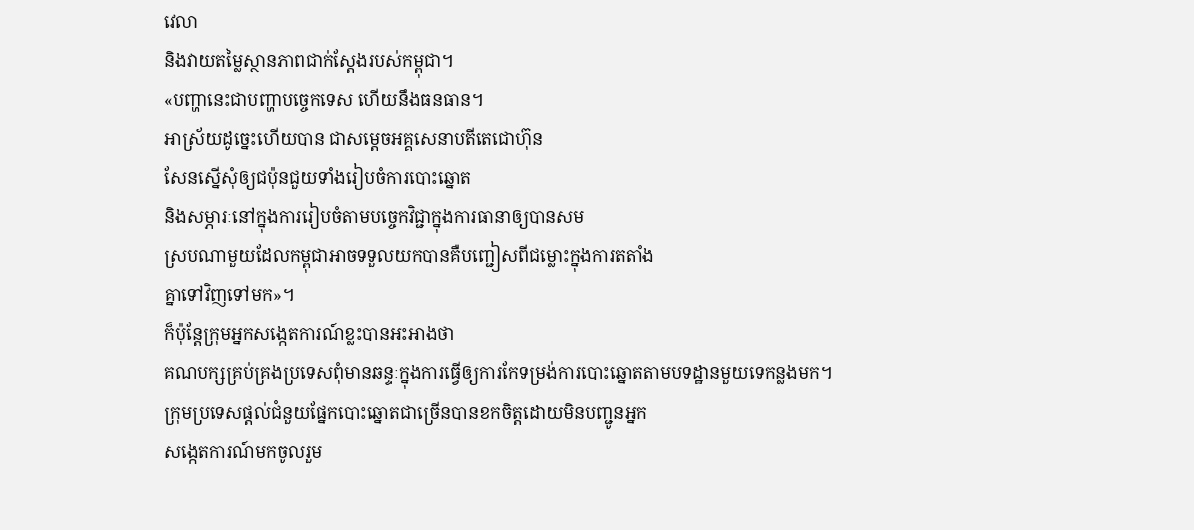វេលា
និងវាយតម្លៃស្ថានភាពជាក់ស្តែងរបស់កម្ពុជា។
«បញ្ហានេះជាបញ្ហាបច្ចេកទេស ហើយនឹងធនធាន។
អាស្រ័យដូច្នេះហើយបាន ជាសម្តេចអគ្គសេនាបតីតេជោហ៊ុន
សែនស្នើសុំឲ្យជប៉ុនជួយទាំងរៀបចំការបោះឆ្នោត
និងសម្ភារៈនៅក្នុងការរៀបចំតាមបច្ចេកវិជ្ជាក្នុងការធានាឲ្យបានសម
ស្របណាមួយដែលកម្ពុជាអាចទទួលយកបានគឺបញ្ជៀសពីជម្លោះក្នុងការតតាំង
គ្នាទៅវិញទៅមក»។
ក៏ប៉ុន្តែក្រុមអ្នកសង្កេតការណ៍ខ្លះបានអះអាងថា
គណបក្សគ្រប់គ្រងប្រទេសពុំមានឆន្ទៈក្នុងការធ្វើឲ្យការកែទម្រង់ការបោះឆ្នោតតាមបទដ្ឋានមួយទេកន្លងមក។
ក្រុមប្រទេសផ្តល់ជំនួយផ្នែកបោះឆ្នោតជាច្រើនបានខកចិត្តដោយមិនបញ្ជូនអ្នក
សង្កេតការណ៍មកចូលរួម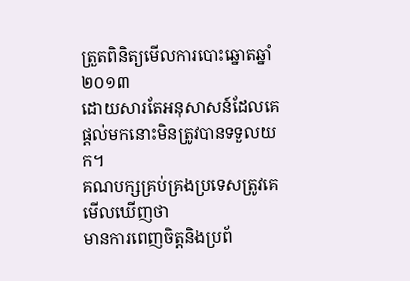ត្រួតពិនិត្យមើលការបោះឆ្នោតឆ្នាំ២០១៣
ដោយសារតែអនុសាសន៍ដែលគេផ្តល់មកនោះមិនត្រូវបានទទួលយក។
គណបក្សគ្រប់គ្រងប្រទេសត្រូវគេមើលឃើញថា
មានការពេញចិត្តនិងប្រព័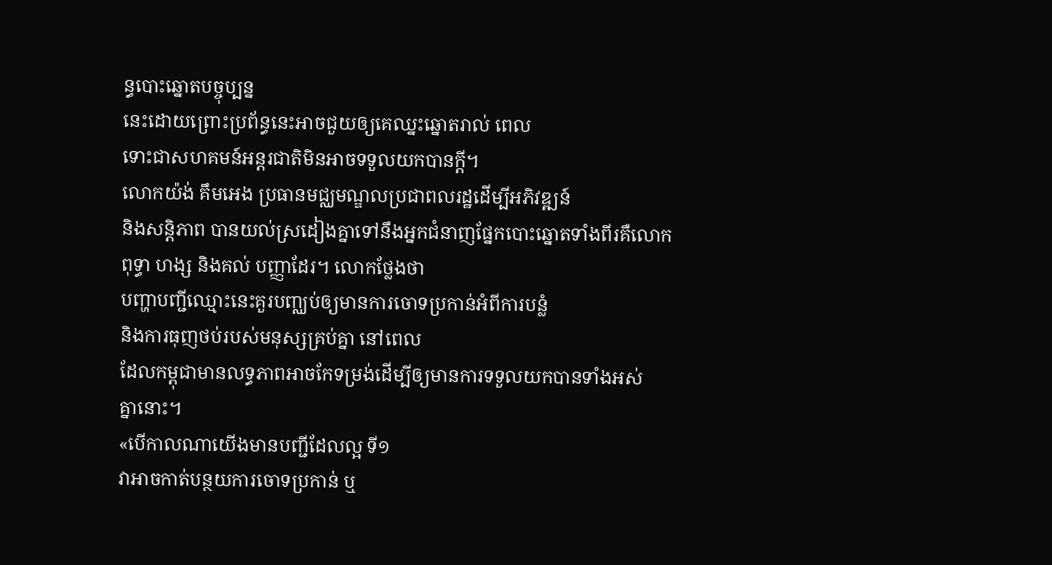ន្ធបោះឆ្នោតបច្ចុប្បន្ន
នេះដោយព្រោះប្រព័ន្ធនេះអាចជួយឲ្យគេឈ្នះឆ្នោតរាល់ ពេល
ទោះជាសហគមន៍អន្តរជាតិមិនអាចទទួលយកបានក្តី។
លោកយ៉ង់ គឹមអេង ប្រធានមជ្ឈមណ្ឌលប្រជាពលរដ្ឋដើម្បីអភិវឌ្ឍន៍
និងសន្តិភាព បានយល់ស្រដៀងគ្នាទៅនឹងអ្នកជំនាញផ្នែកបោះឆ្នោតទាំងពីរគឺលោក
ពុទ្ធា ហង្ស និងគល់ បញ្ញាដែរ។ លោកថ្លែងថា
បញ្ហាបញ្ជីឈ្មោះនេះគួរបញ្ឈប់ឲ្យមានការចោទប្រកាន់អំពីការបន្លំ
និងការធុញថប់របស់មនុស្សគ្រប់គ្នា នៅពេល
ដែលកម្ពុជាមានលទ្ធភាពអាចកែទម្រង់ដើម្បីឲ្យមានការទទួលយកបានទាំងអស់
គ្នានោះ។
«បើកាលណាយើងមានបញ្ជីដែលល្អ ទី១
វាអាចកាត់បន្ថយការចោទប្រកាន់ ឬ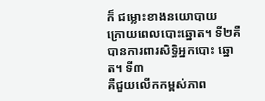ក៏ ជម្លោះខាងនយោបាយ
ក្រោយពេលបោះឆ្នោត។ ទី២គឺបានការពារសិទ្ធិអ្នកបោះ ឆ្នោត។ ទី៣
គឺជួយលើកកម្ពស់ភាព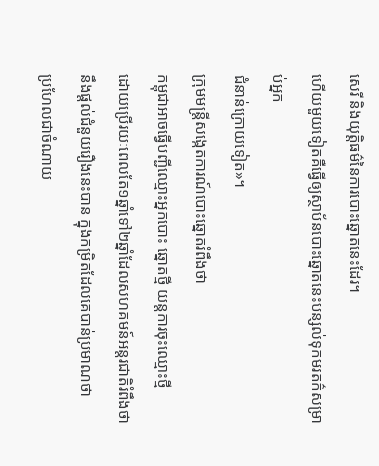សេរី និងយុត្តិធម៌នៃការបោះឆ្នោតនេះដែរ។
ហើយមួយទៀតគឺធ្វើឲ្យស្ថាប័នបោះឆ្នោតនេះបន្សល់ទុកមរតក៌សម្រាប់អ្នក
ជំនាន់ក្រោយទៀត»។
ក្រុមមន្ត្រីសង្កេតការណ៍បោះឆ្នោតរំពឹងថា
កម្ពុជាអាចធ្វើបញ្ជីឈ្មោះអ្នកបោះ ឆ្នោតថ្មី យន្តការចុះឈ្មោះថ្មី
ដោយប្រើរយៈពេលតែ១ឆ្នាំទៅ២ឆ្នាំដែលសហគមន៍អន្តរជាតិរំពឹងថា
នឹងផ្តល់ជំនួយរឿងនេះបាន ក្នុងកម្រិតដែលគេបាន់ប្រមាណថា
ប្រហែលជាចំណាយ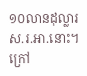១០លានដុល្លារស.រ.អា.នោះ។
ក្រៅ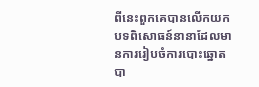ពីនេះពួកគេបានលើកយកបទពិសោធន៍នានាដែលមានការរៀបចំការបោះឆ្នោតបា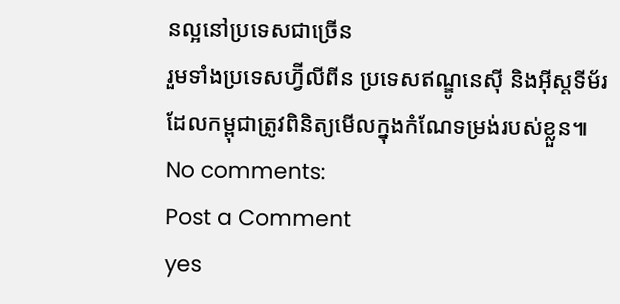នល្អនៅប្រទេសជាច្រើន
រួមទាំងប្រទេសហ្វ៊ីលីពីន ប្រទេសឥណ្ឌូនេស៊ី និងអ៊ីស្តទីម័រ
ដែលកម្ពុជាត្រូវពិនិត្យមើលក្នុងកំណែទម្រង់របស់ខ្លួន៕
No comments:
Post a Comment
yes